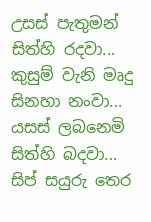උසස් පැතුමන් සිත්හි රදවා...
කුසුම් වැනි මෘදු සිනහා නංවා...
යසස් ලබනෙමි සිත්හි බදවා...
සිප් සයුරු තෙර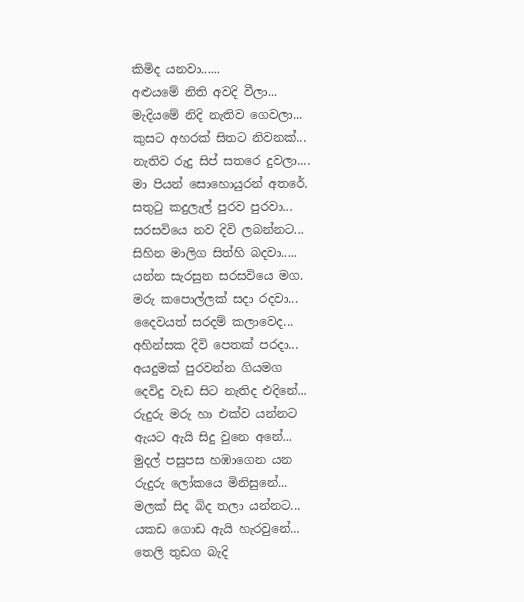කිමිද යනවා......
අළුයමේ නිති අවදි වීලා...
මැදියමේ නිදි නැතිව ගෙවලා...
කුසට අහරක් සිතට නිවනක්...
නැතිව රුදු සිප් සතරෙ දුවලා....
මා පියන් සොහොයුරන් අතරේ.
සතුටු කදුලැල් පුරව පුරවා...
සරසවියෙ නව දිවි ලබන්නට...
සිහින මාලිග සිත්හි බදවා.....
යන්න සැරසුන සරසවියෙ මග.
මරු කපොල්ලක් සදා රදවා...
දෛවයත් සරදම් කලාවෙද...
අහින්සක දිවි පෙතක් පරදා...
අයදුමක් පුරවන්න ගියමග
දෙවිදු වැඩ සිට නැතිද එදිනේ...
රුදුරු මරු හා එක්ව යන්නට
ඇයට ඇයි සිදු වුනෙ අනේ...
මුදල් පසුපස හඹාගෙන යන
රුදුරු ලෝකයෙ මිනිසුනේ...
මලක් සිද බිද තලා යන්නට...
යකඩ ගොඩ ඇයි හැරවුනේ...
තෙලි තුඩග බැදි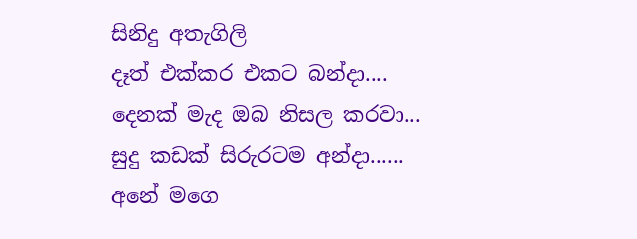සිනිදු අතැගිලි
දෑත් එක්කර එකට බන්දා....
දෙනක් මැද ඔබ නිසල කරවා...
සුදු කඩක් සිරුරටම අන්දා......
අනේ මගෙ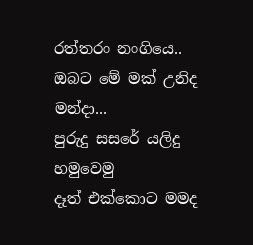රත්තරං නංගියෙ..
ඔබට මේ මක් උනිද මන්දා...
පුරුදු සසරේ යලිදු හමුවෙමු
දෑත් එක්කොට මමද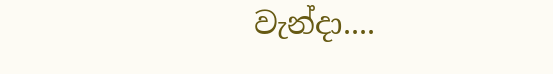වැන්දා....